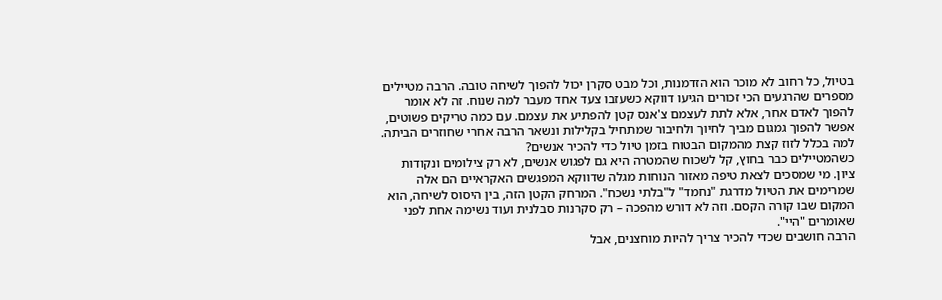בטיול, כל רחוב לא מוכר הוא הזדמנות, וכל מבט סקרן יכול להפוך לשיחה טובה. הרבה מטיילים מספרים שהרגעים הכי זכורים הגיעו דווקא כשעזבו צעד אחד מעבר למה שנוח. זה לא אומר להפוך לאדם אחר, אלא לתת לעצמם צ'אנס קטן להפתיע את עצמם. עם כמה טריקים פשוטים, אפשר להפוך גמגום מביך לחיוך ולחיבור שמתחיל בקלילות ונשאר הרבה אחרי שחוזרים הביתה.
למה בכלל לזוז קצת מהמקום הבטוח בזמן טיול כדי להכיר אנשים?
כשהמטיילים כבר בחוץ, קל לשכוח שהמטרה היא גם לפגוש אנשים, לא רק צילומים ונקודות ציון. מי שמסכים לצאת טיפה מאזור הנוחות מגלה שדווקא המפגשים האקראיים הם אלה שמרימים את הטיול מדרגת "נחמד" ל"בלתי נשכח". המרחק הקטן הזה, בין היסוס לשיחה, הוא המקום שבו קורה הקסם. וזה לא דורש מהפכה – רק סקרנות סבלנית ועוד נשימה אחת לפני שאומרים "היי".
הרבה חושבים שכדי להכיר צריך להיות מוחצנים, אבל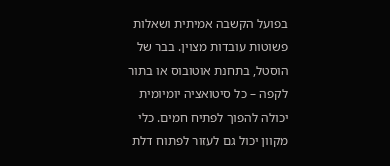בפועל הקשבה אמיתית ושאלות פשוטות עובדות מצוין. בבר של הוסטל, בתחנת אוטובוס או בתור לקפה – כל סיטואציה יומיומית יכולה להפוך לפתיח חמים. כלי מקוון יכול גם לעזור לפתוח דלת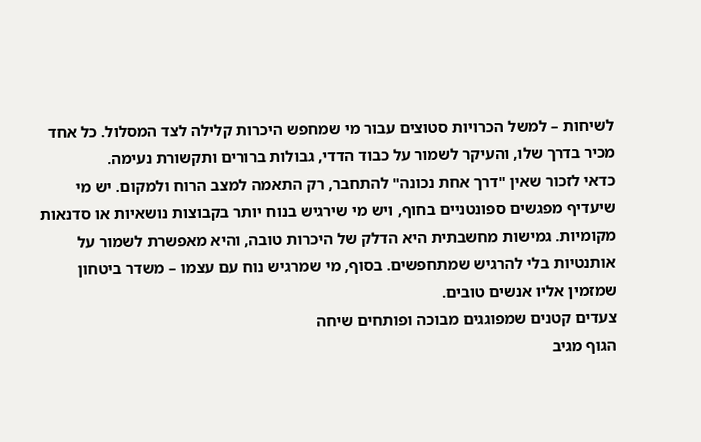לשיחות – למשל הכרויות סטוצים עבור מי שמחפש היכרות קלילה לצד המסלול. כל אחד מכיר בדרך שלו, והעיקר לשמור על כבוד הדדי, גבולות ברורים ותקשורת נעימה.
כדאי לזכור שאין "דרך אחת נכונה" להתחבר, רק התאמה למצב הרוח ולמקום. יש מי שיעדיף מפגשים ספונטניים בחוף, ויש מי שירגיש בנוח יותר בקבוצות נושאיות או סדנאות מקומיות. גמישות מחשבתית היא הדלק של היכרות טובה, והיא מאפשרת לשמור על אותנטיות בלי להרגיש שמתחפשים. בסוף, מי שמרגיש נוח עם עצמו – משדר ביטחון שמזמין אליו אנשים טובים.
צעדים קטנים שמפוגגים מבוכה ופותחים שיחה
הגוף מגיב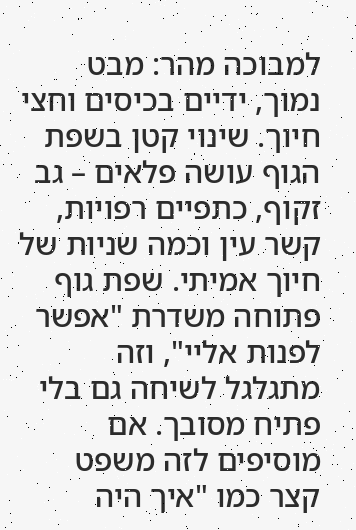למבוכה מהר: מבט נמוך, ידיים בכיסים וחצי חיוך. שינוי קטן בשפת הגוף עושה פלאים – גב זקוף, כתפיים רפויות, קשר עין וכמה שניות של חיוך אמיתי. שפת גוף פתוחה משדרת "אפשר לפנות אליי", וזה מתגלגל לשיחה גם בלי פתיח מסובך. אם מוסיפים לזה משפט קצר כמו "איך היה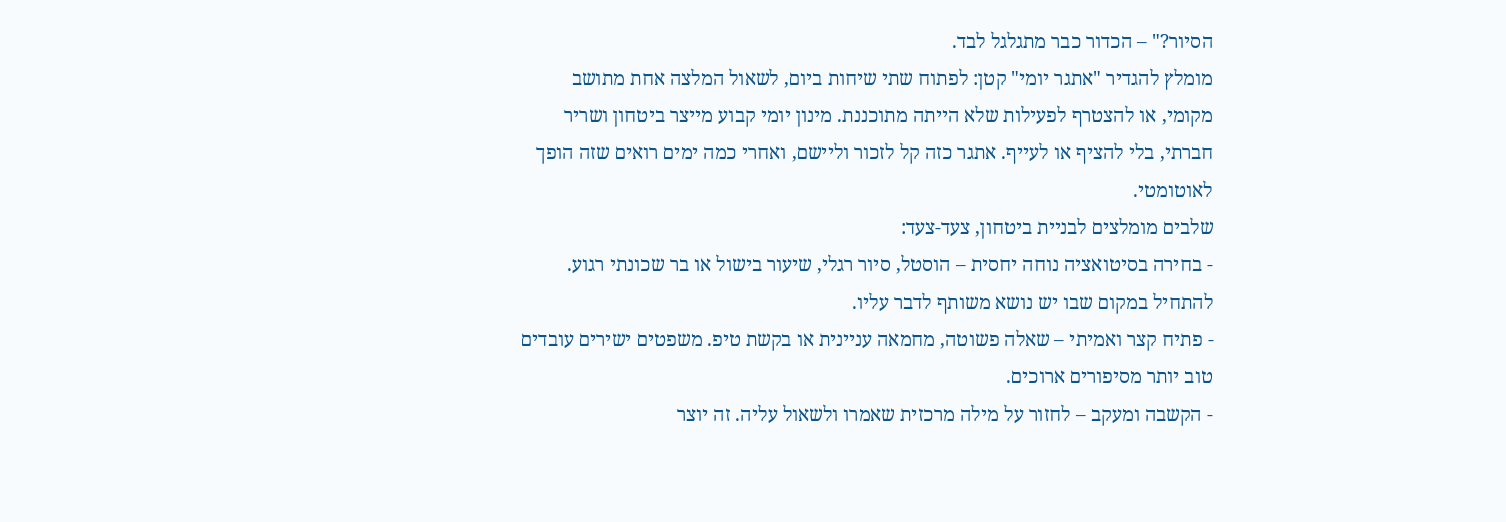הסיור?" – הכדור כבר מתגלגל לבד.
מומלץ להגדיר "אתגר יומי" קטן: לפתוח שתי שיחות ביום, לשאול המלצה אחת מתושב מקומי, או להצטרף לפעילות שלא הייתה מתוכננת. מינון יומי קבוע מייצר ביטחון ושריר חברתי, בלי להציף או לעייף. אתגר כזה קל לזכור וליישם, ואחרי כמה ימים רואים שזה הופך לאוטומטי.
שלבים מומלצים לבניית ביטחון, צעד-צעד:
- בחירה בסיטואציה נוחה יחסית – הוסטל, סיור רגלי, שיעור בישול או בר שכונתי רגוע. להתחיל במקום שבו יש נושא משותף לדבר עליו.
- פתיח קצר ואמיתי – שאלה פשוטה, מחמאה עניינית או בקשת טיפ. משפטים ישירים עובדים טוב יותר מסיפורים ארוכים.
- הקשבה ומעקב – לחזור על מילה מרכזית שאמרו ולשאול עליה. זה יוצר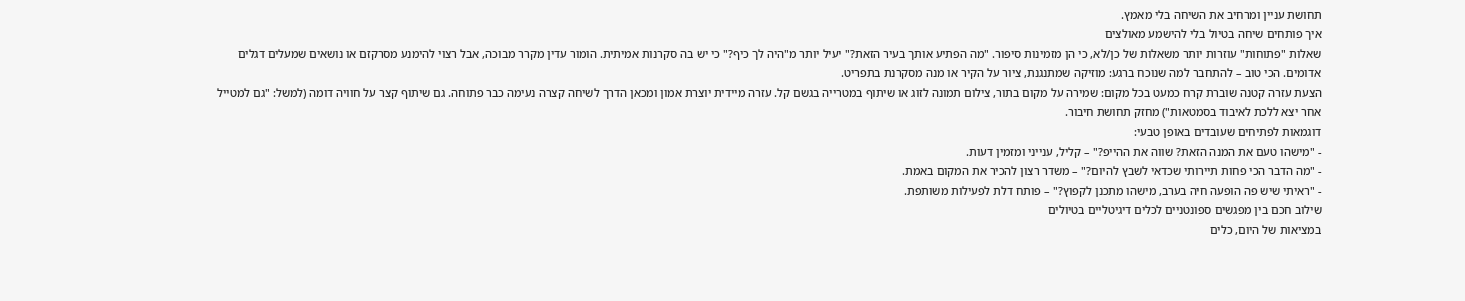תחושת עניין ומרחיב את השיחה בלי מאמץ.
איך פותחים שיחה בטיול בלי להישמע מאולצים
שאלות "פתוחות" עוזרות יותר משאלות של כן/לא, כי הן מזמינות סיפור. "מה הפתיע אותך בעיר הזאת?" יעיל יותר מ"היה לך כיף?" כי יש בה סקרנות אמיתית. הומור עדין מקרר מבוכה, אבל רצוי להימנע מסרקזם או נושאים שמעלים דגלים אדומים. הכי טוב – להתחבר למה שנוכח ברגע: מוזיקה שמתנגנת, ציור על הקיר או מנה מסקרנת בתפריט.
הצעת עזרה קטנה שוברת קרח כמעט בכל מקום: שמירה על מקום בתור, צילום תמונה לזוג או שיתוף במטרייה בגשם קל. עזרה מיידית יוצרת אמון ומכאן הדרך לשיחה קצרה נעימה כבר פתוחה. גם שיתוף קצר על חוויה דומה (למשל: "גם למטייל אחר יצא ללכת לאיבוד בסמטאות") מחזק תחושת חיבור.
דוגמאות לפתיחים שעובדים באופן טבעי:
- "מישהו טעם את המנה הזאת? שווה את ההייפ?" – קליל, ענייני ומזמין דעות.
- "מה הדבר הכי פחות תיירותי שכדאי לשבץ להיום?" – משדר רצון להכיר את המקום באמת.
- "ראיתי שיש פה הופעה חיה בערב, מישהו מתכנן לקפוץ?" – פותח דלת לפעילות משותפת.
שילוב חכם בין מפגשים ספונטניים לכלים דיגיטליים בטיולים
במציאות של היום, כלים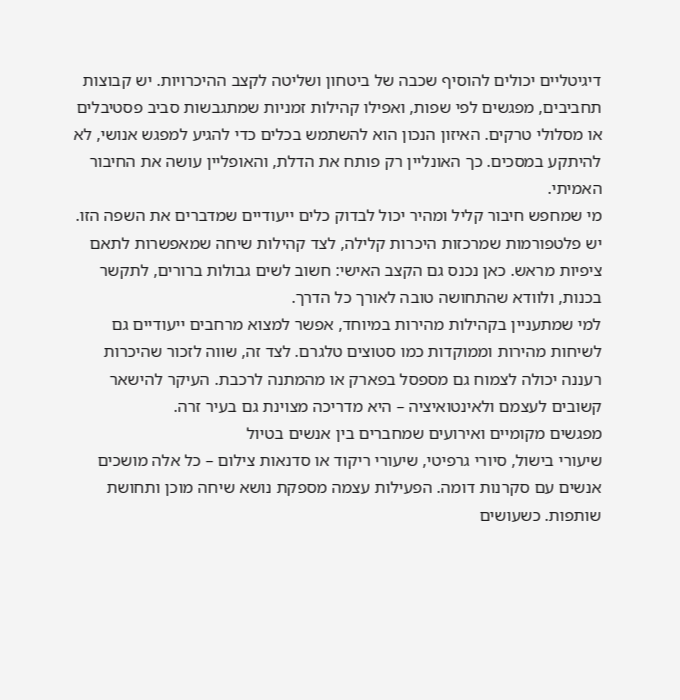דיגיטליים יכולים להוסיף שכבה של ביטחון ושליטה לקצב ההיכרויות. יש קבוצות תחביבים, מפגשים לפי שפות, ואפילו קהילות זמניות שמתגבשות סביב פסטיבלים או מסלולי טרקים. האיזון הנכון הוא להשתמש בכלים כדי להגיע למפגש אנושי, לא להיתקע במסכים. כך האונליין רק פותח את הדלת, והאופליין עושה את החיבור האמיתי.
מי שמחפש חיבור קליל ומהיר יכול לבדוק כלים ייעודיים שמדברים את השפה הזו. יש פלטפורמות שמרכזות היכרות קלילה, לצד קהילות שיחה שמאפשרות לתאם ציפיות מראש. כאן נכנס גם הקצב האישי: חשוב לשים גבולות ברורים, לתקשר בכנות, ולוודא שהתחושה טובה לאורך כל הדרך.
למי שמתעניין בקהילות מהירות במיוחד, אפשר למצוא מרחבים ייעודיים גם לשיחות מהירות וממוקדות כמו סטוצים טלגרם. לצד זה, שווה לזכור שהיכרות רעננה יכולה לצמוח גם מספסל בפארק או מהמתנה לרכבת. העיקר להישאר קשובים לעצמם ולאינטואיציה – היא מדריכה מצוינת גם בעיר זרה.
מפגשים מקומיים ואירועים שמחברים בין אנשים בטיול
שיעורי בישול, סיורי גרפיטי, שיעורי ריקוד או סדנאות צילום – כל אלה מושכים אנשים עם סקרנות דומה. הפעילות עצמה מספקת נושא שיחה מוכן ותחושת שותפות. כשעושים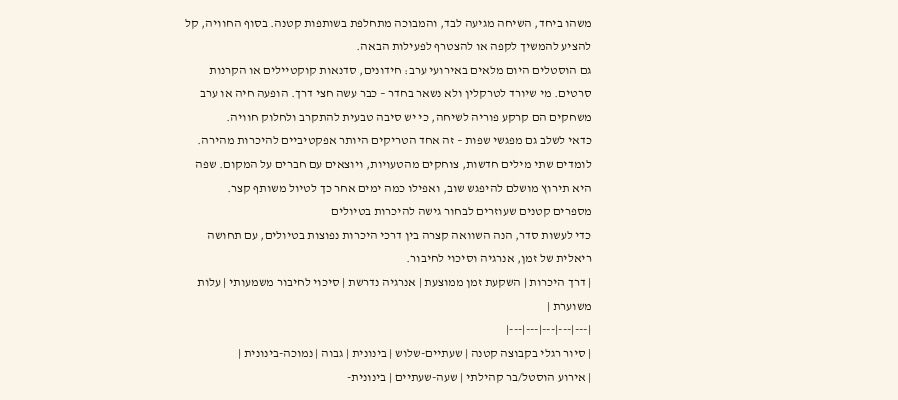משהו ביחד, השיחה מגיעה לבד, והמבוכה מתחלפת בשותפות קטנה. בסוף החוויה, קל להציע להמשיך לקפה או להצטרף לפעילות הבאה.
גם הוסטלים היום מלאים באירועי ערב: חידונים, סדנאות קוקטיילים או הקרנות סרטים. מי שיורד לטרקלין ולא נשאר בחדר – כבר עשה חצי דרך. הופעה חיה או ערב משחקים הם קרקע פוריה לשיחה, כי יש סיבה טבעית להתקרב ולחלוק חוויה.
כדאי לשלב גם מפגשי שפות – זה אחד הטריקים היותר אפקטיביים להיכרות מהירה. לומדים שתי מילים חדשות, צוחקים מהטעויות, ויוצאים עם חברים על המקום. שפה היא תירוץ מושלם להיפגש שוב, ואפילו כמה ימים אחר כך לטיול משותף קצר.
מספרים קטנים שעוזרים לבחור גישה להיכרות בטיולים
כדי לעשות סדר, הנה השוואה קצרה בין דרכי היכרות נפוצות בטיולים, עם תחושה ריאלית של זמן, אנרגיה וסיכוי לחיבור.
| דרך היכרות | השקעת זמן ממוצעת | אנרגיה נדרשת | סיכוי לחיבור משמעותי | עלות משוערת |
|---|---|---|---|---|
| סיור רגלי בקבוצה קטנה | שעתיים-שלוש | בינונית | גבוה | נמוכה-בינונית |
| אירוע הוסטל/בר קהילתי | שעה-שעתיים | בינונית-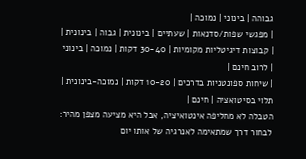גבוהה | בינוני | נמוכה |
| מפגשי שפות/סדנאות | שעתיים | בינונית | גבוה | בינונית |
| קבוצות דיגיטליות מקומיות | 30-40 דקות | נמוכה | בינוני | לרוב חינם |
| שיחות ספונטניות בדרכים | 10-20 דקות | נמוכה-בינונית | תלוי בסיטואציה | חינם |
הטבלה לא מחליפה אינטואיציה, אבל היא מציעה מצפן מהיר: לבחור דרך שמתאימה לאנרגיה של אותו יום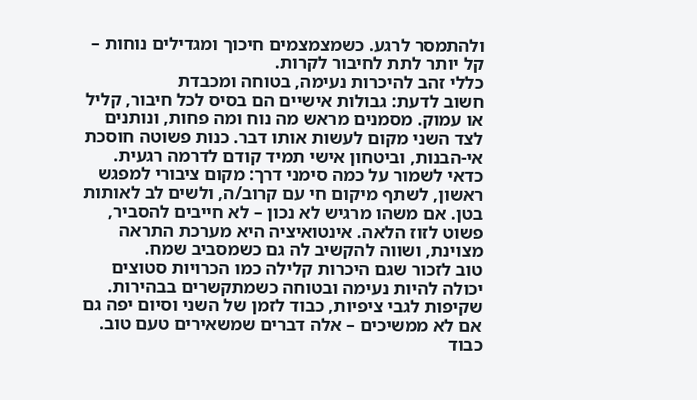ולהתמסר לרגע. כשמצמצמים חיכוך ומגדילים נוחות – קל יותר לתת לחיבור לקרות.
כללי זהב להיכרות נעימה, בטוחה ומכבדת
חשוב לדעת: גבולות אישיים הם בסיס לכל חיבור, קליל או עמוק. מסמנים מראש מה נוח ומה פחות, ונותנים לצד השני מקום לעשות אותו דבר. כנות פשוטה חוסכת אי-הבנות, וביטחון אישי תמיד קודם לדרמה רגעית.
כדאי לשמור על כמה סימני דרך: מקום ציבורי למפגש ראשון, לשתף מיקום חי עם קרוב/ה, ולשים לב לאותות בטן. אם משהו מרגיש לא נכון – לא חייבים להסביר, פשוט לזוז הלאה. אינטואיציה היא מערכת התראה מצוינת, ושווה להקשיב לה גם כשמסביב שמח.
טוב לזכור שגם היכרות קלילה כמו הכרויות סטוצים יכולה להיות נעימה ובטוחה כשמתקשרים בבהירות. שקיפות לגבי ציפיות, כבוד לזמן של השני וסיום יפה גם אם לא ממשיכים – אלה דברים שמשאירים טעם טוב. כבוד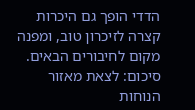הדדי הופך גם היכרות קצרה לזיכרון טוב, ומפנה מקום לחיבורים הבאים.
סיכום: לצאת מאזור הנוחות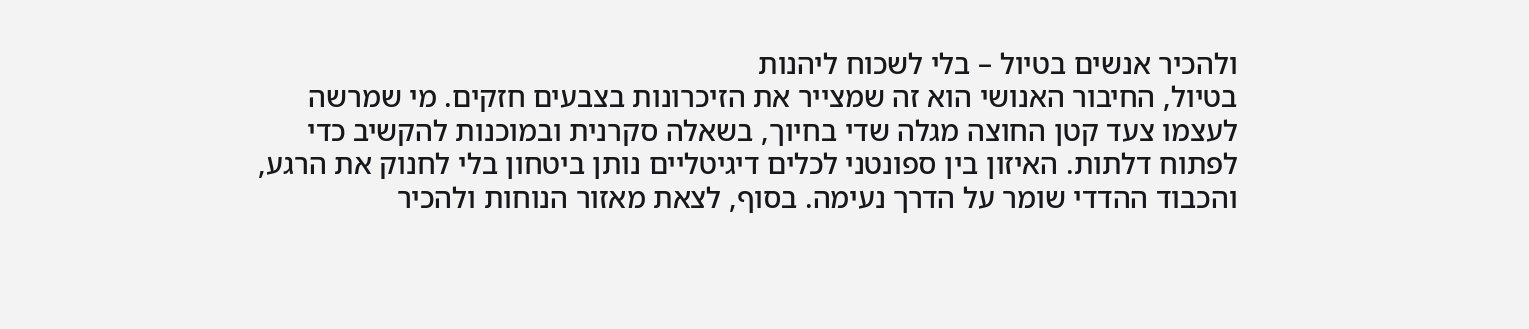ולהכיר אנשים בטיול – בלי לשכוח ליהנות
בטיול, החיבור האנושי הוא זה שמצייר את הזיכרונות בצבעים חזקים. מי שמרשה לעצמו צעד קטן החוצה מגלה שדי בחיוך, בשאלה סקרנית ובמוכנות להקשיב כדי לפתוח דלתות. האיזון בין ספונטני לכלים דיגיטליים נותן ביטחון בלי לחנוק את הרגע, והכבוד ההדדי שומר על הדרך נעימה. בסוף, לצאת מאזור הנוחות ולהכיר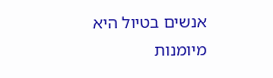אנשים בטיול היא מיומנות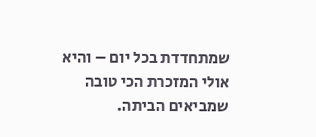שמתחדדת בכל יום – והיא אולי המזכרת הכי טובה שמביאים הביתה.